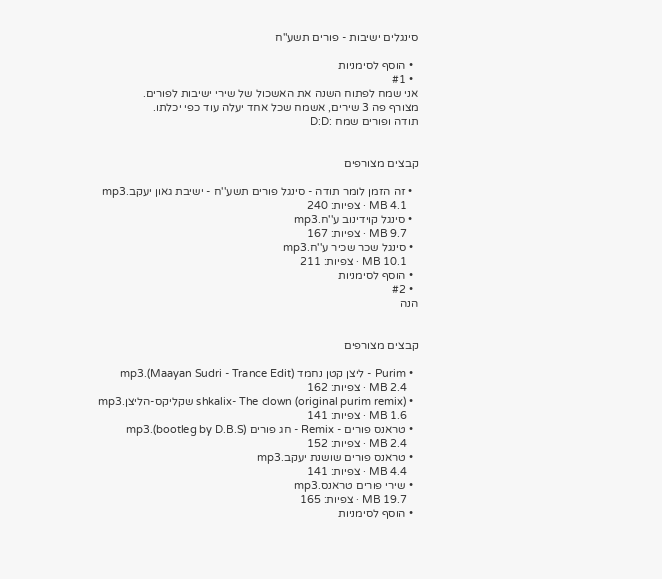סינגלים ישיבות - פורים תשע"ח

  • הוסף לסימניות
  • #1
אני שמח לפתוח השנה את האשכול של שירי ישיבות לפורים.
מצורף פה 3 שירים, אשמח שכל אחד יעלה עוד כפי יכלתו.
תודה ופורים שמח :D:D


קבצים מצורפים

  • זה הזמן לומר תודה - סינגל פורים תשע''ח - ישיבת גאון יעקב.mp3
    4.1 MB · צפיות: 240
  • סינגל קוידינוב ע''ח.mp3
    9.7 MB · צפיות: 167
  • סינגל שכר שכיר ע''ח.mp3
    10.1 MB · צפיות: 211
  • הוסף לסימניות
  • #2
הנה


קבצים מצורפים

  • Purim - ליצן קטן נחמד (Maayan Sudri - Trance Edit).mp3
    2.4 MB · צפיות: 162
  • shkalix- The clown (original purim remix) שקליקס-הליצן.mp3
    1.6 MB · צפיות: 141
  • טראנס פורים - Remix - חג פורים (bootleg by D.B.S).mp3
    2.4 MB · צפיות: 152
  • טראנס פורים שושנת יעקב.mp3
    4.4 MB · צפיות: 141
  • שירי פורים טראנס.mp3
    19.7 MB · צפיות: 165
  • הוסף לסימניות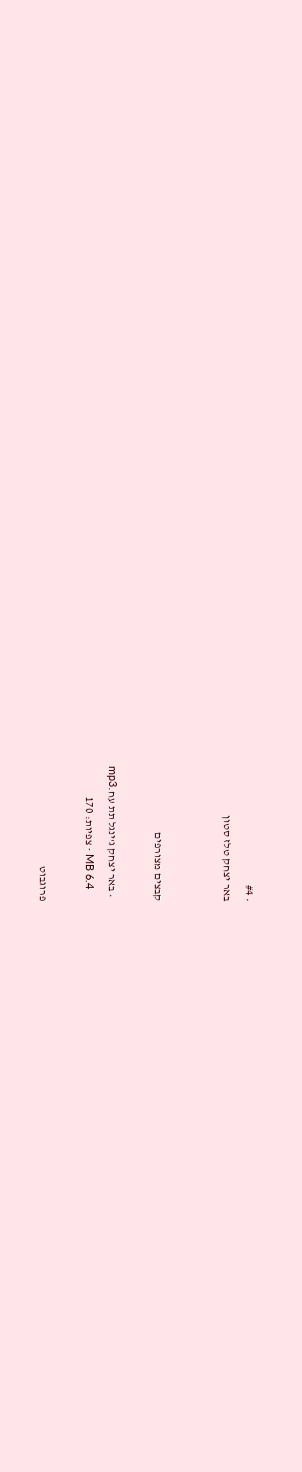• #4
באר יצחק טלז סטון


קבצים מצורפים

  • באר יצחק ג'ינגל תת עח.mp3
    6.4 MB · צפיות: 170

פרוגבוט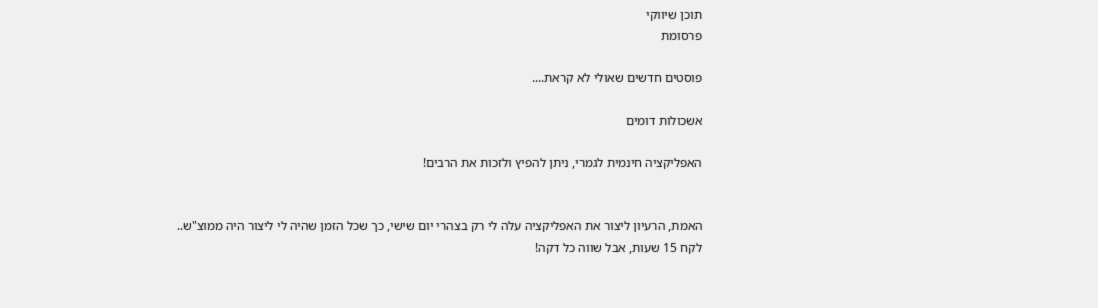תוכן שיווקי
פרסומת

פוסטים חדשים שאולי לא קראת....

אשכולות דומים

האפליקציה חינמית לגמרי, ניתן להפיץ ולזכות את הרבים!


האמת, הרעיון ליצור את האפליקציה עלה לי רק בצהרי יום שישי, כך שכל הזמן שהיה לי ליצור היה ממוצ"ש..
לקח 15 שעות, אבל שווה כל דקה!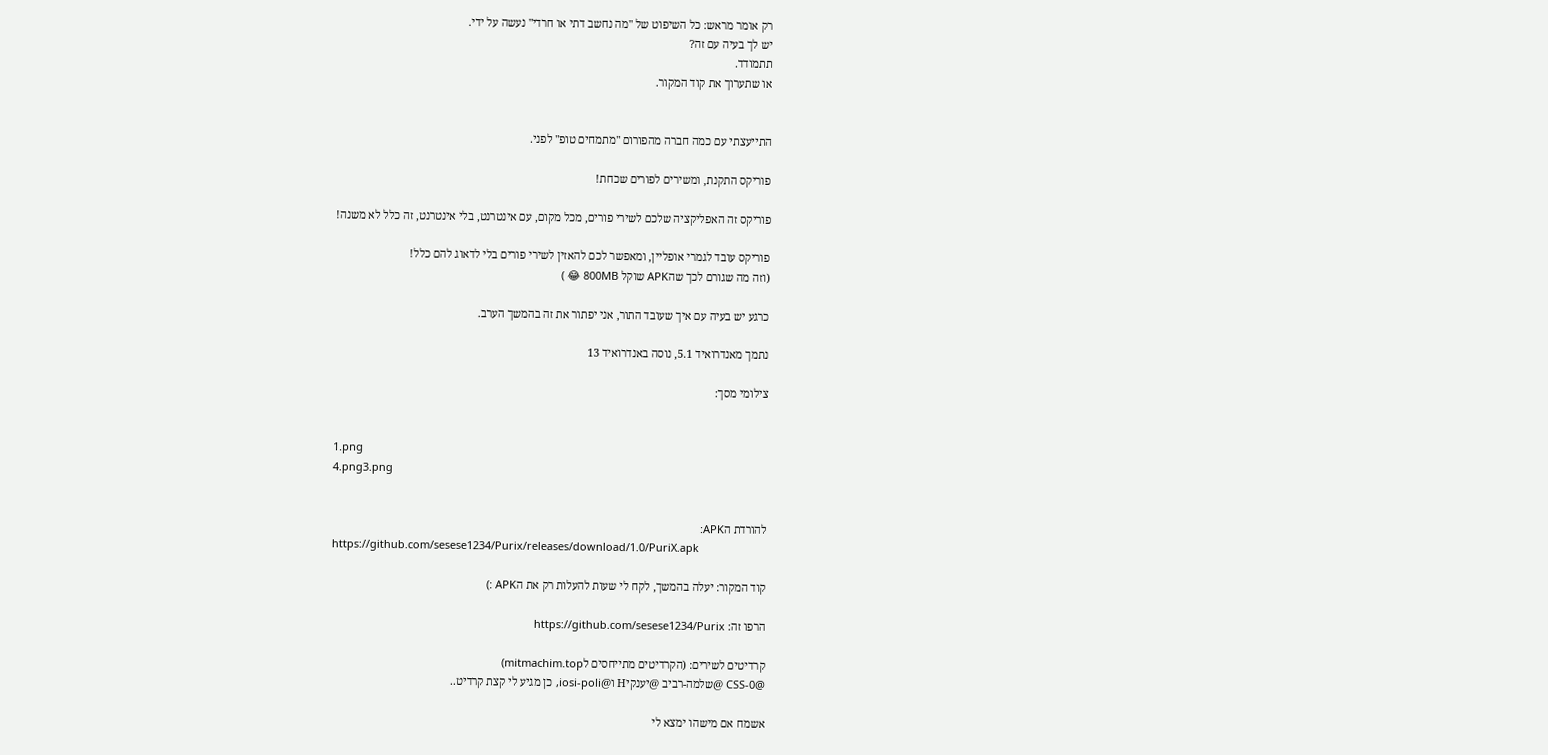רק אומר מראש: כל השיפוט של "מה נחשב דתי או חרדי" נעשה על ידי.
יש לך בעיה עם זה?
תתמודד.
או שתערוך את קוד המקור.


התייעצתי עם כמה חברה מהפורום "מתמחים טופ" לפני.

פוריקס התקנת, ומשירים לפורים שכחת!

פוריקס זה האפליקציה שלכם לשירי פורים, מכל מקום, עם אינטרנט, בלי אינטרנט, זה כלל לא משנה!

פוריקס עובד לגמרי אופליין, ומאפשר לכם להאזין לשירי פורים בלי לדאוג להם כלל!
(וזה מה שגורם לכך שהAPK שוקל 800MB 😂 )

כרגע יש בעיה עם איך שעובד התור, אני יפתור את זה בהמשך הערב.

נתמך מאנדרואיד 5.1, נוסה באנדרואיד 13

צילומי מסך:


1.png
4.png3.png


להורדת הAPK:
https://github.com/sesese1234/Purix/releases/download/1.0/PuriX.apk

קוד המקור: יעלה בהמשך, לקח לי שעות להעלות רק את הAPK :)

הרפו זה: https://github.com/sesese1234/Purix

קרדיטים לשירים: (הקרדיטים מתייחסים לmitmachim.top)
@CSS-0 @שלמה-רביב @יענקיH ו@iosi-poli, כן מגיע לי קצת קרדיט..

אשמח אם מישהו ימצא לי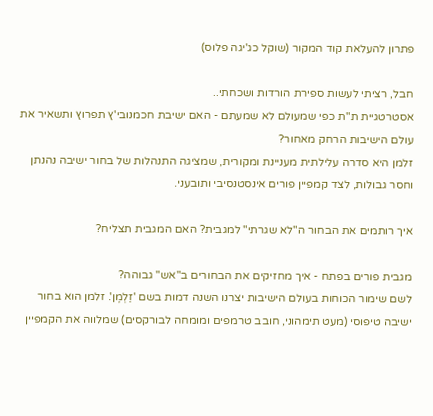פתרון להעלאת קוד המקור (שוקל כג'יגה פלוס)

חבל, רציתי לעשות ספירת הורדות ושכחתי..
אסטרטגיית ת"ת כפי שמעולם לא שמעתם - האם ישיבת חכמנובי'ץ תפרוץ ותשאיר את עולם הישיבות הרחק מאחור?
זלמן היא סדרה עלילתית מעניינת ומקורית, שמציגה התנהלות של בחור ישיבה נהנתן וחסר גבולות, לצד קמפיין פורים אינסטנסיבי ותובעני.

איך רותמים את הבחור ה"לא שגרתי" למגבית? האם המגבית תצליח?

מגבית פורים בפתח - איך מחזיקים את הבחורים ב"אש" גבוהה?
לשם שימור הכוחות בעולם הישיבות יצרנו השנה דמות בשם 'זַלְמֶן'. זלמן הוא בחור ישיבה טיפוסי (מעט תימהוני, חובב טרמפים ומומחה לבורקסים) שמלווה את הקמפיין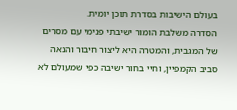בעולם הישיבות בסדרת תוכן יומית.
הסדרה משלבת הומור ישיבתי פנימי עם מסרים של המגבית, והמטרה היא ליצור חיבור והנאה סביב הקמפיין, וחיי בחור ישיבה כפי שמעולם לא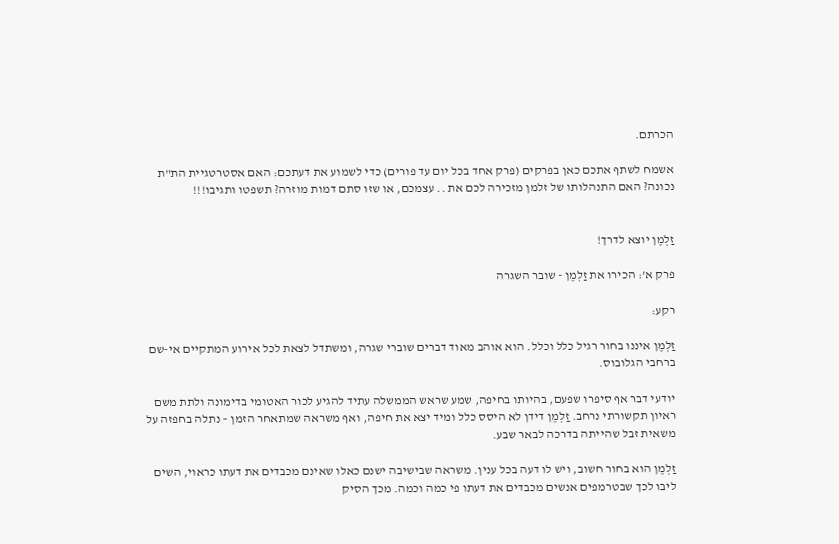הכרתם.

אשמח לשתף אתכם כאן בפרקים (פרק אחד בכל יום עד פורים) כדי לשמוע את דעתכם: האם אסטרטגיית הת"ת נכונה? האם התנהלותו של זלמן מזכירה לכם את .. עצמכם, או שזו סתם דמות מוזרה? תשפטו ותגיבו!!!


זַלְמֶן יוצא לדרך!

פרק א': הכירו את זַלְמֶן - שובר השגרה

רקע:

זַלְמֶן איננו בחור רגיל כלל וכלל. הוא אוהב מאוד דברים שוברי שגרה, ומשתדל לצאת לכל אירוע המתקיים אי-שם ברחבי הגלובוס.

יודעי דבר אף סיפרו שפעם, בהיותו בחיפה, שמע שראש הממשלה עתיד להגיע לכור האטומי בדימונה ולתת משם ראיון תקשורתי נרחב. זַלְמֶן דידן לא היסס כלל ומיד יצא את חיפה, ואף משראה שמתאחר הזמן – נתלה בחפזה על משאית זבל שהייתה בדרכה לבאר שבע.

זַלְמֶן הוא בחור חשוב, ויש לו דעה בכל ענין. משראה שבישיבה ישנם כאלו שאינם מכבדים את דעתו כראוי, השים ליבו לכך שבטרמפים אנשים מכבדים את דעתו פי כמה וכמה. מכך הסיק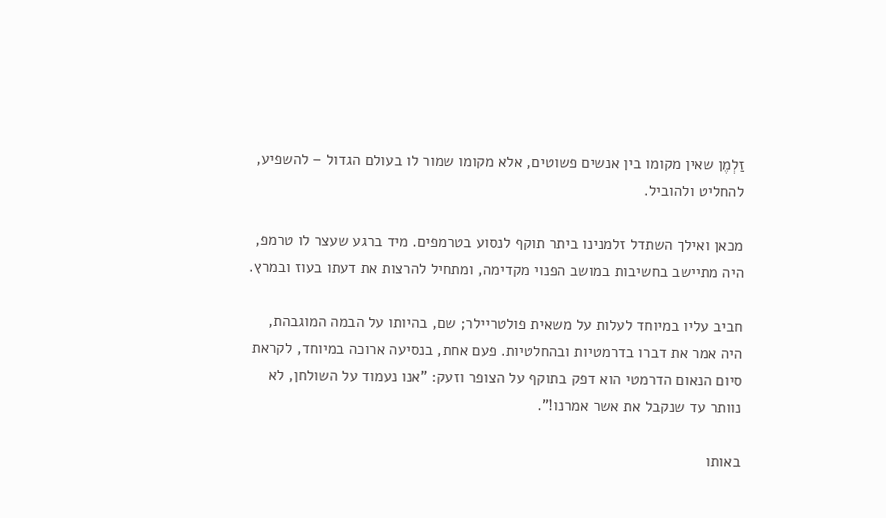זַלְמֶן שאין מקומו בין אנשים פשוטים, אלא מקומו שמור לו בעולם הגדול – להשפיע, להחליט ולהוביל.

מכאן ואילך השתדל זלמנינו ביתר תוקף לנסוע בטרמפים. מיד ברגע שעצר לו טרמפ, היה מתיישב בחשיבות במושב הפנוי מקדימה, ומתחיל להרצות את דעתו בעוז ובמרץ.

חביב עליו במיוחד לעלות על משאית פולטריילר; שם, בהיותו על הבמה המוגבהת, היה אמר את דברו בדרמטיות ובהחלטיות. פעם אחת, בנסיעה ארוכה במיוחד, לקראת סיום הנאום הדרמטי הוא דפק בתוקף על הצופר וזעק: "אנו נעמוד על השולחן, לא נוותר עד שנקבל את אשר אמרנו!".

באותו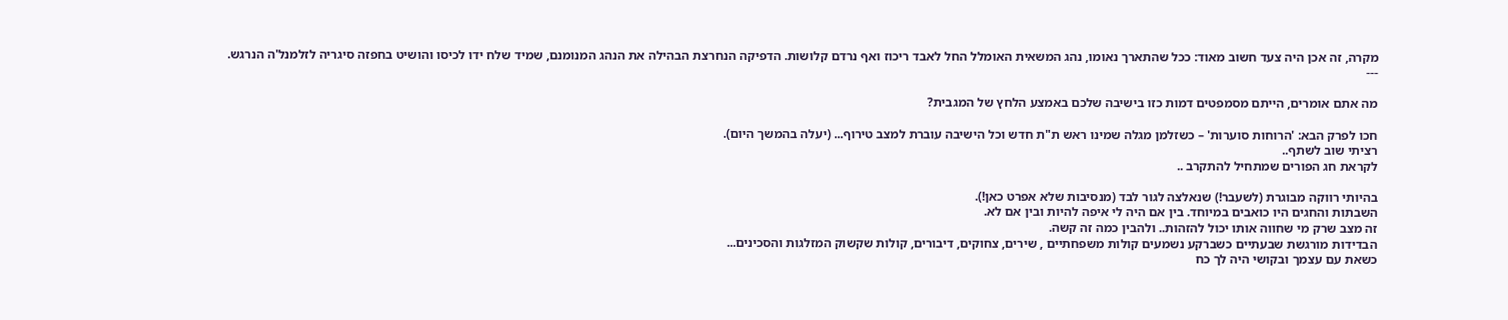מקרה, זה אכן היה צעד חשוב מאוד: ככל שהתארך נאומו, נהג המשאית האומלל החל לאבד ריכוז ואף נרדם קלושות. הדפיקה הנחרצת הבהילה את הנהג המנומנם, שמיד שלח ידו לכיסו והושיט בחפזה סיגריה לזלמנל'ה הנרגש.
---

מה אתם אומרים, הייתם מסמפטים דמות כזו בישיבה שלכם באמצע הלחץ של המגבית?

חכו לפרק הבא: 'הרוחות סוערות' – כשזלמן מגלה שמינו ראש ת"ת חדש וכל הישיבה עוברת למצב טירוף... (יעלה בהמשך היום).
רציתי שוב לשתף..
לקראת חג הפורים שמתחיל להתקרב ..

בהיותי רווקה מבוגרת (לשעבר!) שנאלצה לגור לבד (מנסיבות שלא אפרט כאן!).
השבתות והחגים היו כואבים במיוחד. בין אם היה לי איפה להיות ובין אם לא.
זה מצב שרק מי שחווה אותו יכול להזהות.. ולהבין כמה זה קשה.
הבדידות מורגשת שבעתיים כשברקע נשמעים קולות משפחתיים , שירים, צחוקים, דיבורים, קולות שקשוק המזלגות והסכינים...
כשאת עם עצמך ובקושי היה לך כח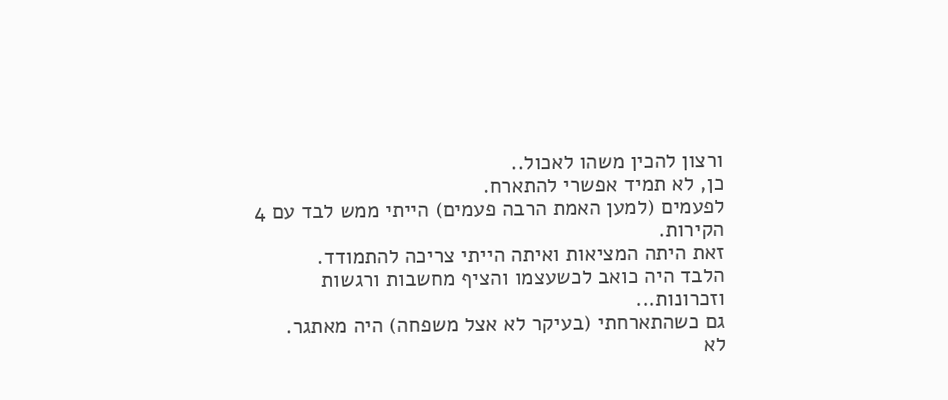ורצון להכין משהו לאכול..
כן, לא תמיד אפשרי להתארח.
לפעמים (למען האמת הרבה פעמים) הייתי ממש לבד עם 4 הקירות.
זאת היתה המציאות ואיתה הייתי צריכה להתמודד.
הלבד היה כואב לכשעצמו והציף מחשבות ורגשות וזכרונות...
גם כשהתארחתי (בעיקר לא אצל משפחה) היה מאתגר.
לא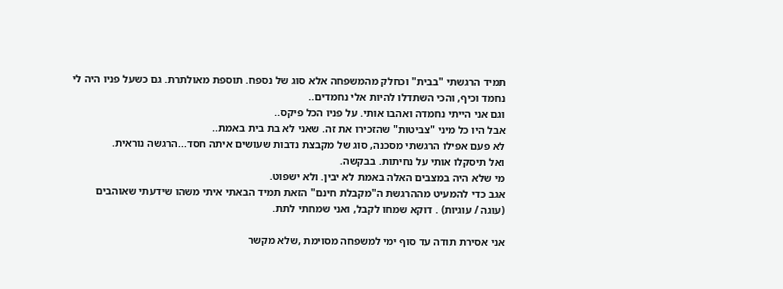תמיד הרגשתי "בבית" וכחלק מהמשפחה אלא סוג של נספח. תוספת מאולתרת. גם כשעל פניו היה לי נחמד וכיף, והכי השתדלו להיות אלי נחמדים..
וגם אני הייתי נחמדה ואהבו אותי. על פניו הכל פיקס..
אבל היו כל מיני "צביטות" שהזכירו את זה. שאני לא בת בית באמת..
לא פעם אפילו הרגשתי מסכנה, סוג של מקבצת נדבות שעושים איתה חסד...הרגשה נוראית.
ואל תיסקלו אותי על נחיתות. בבקשה.
מי שלא היה במצבים האלה באמת לא יבין. ולא ישפוט.
אגב כדי להמעיט מההרגשת ה"מקבלת חינם" הזאת תמיד הבאתי איתי משהו שידעתי שאוהבים (עוגה / עוגיות) . דוקא שמחו לקבל, ואני שמחתי לתת.

אני אסירת תודה עד סוף ימי למשפחה מסוימת ,שלא מקשר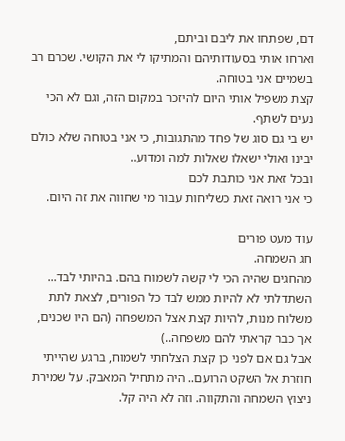דם, שפתחו את ליבם וביתם,
וארחו אותי בסעודותיהם והמתיקו לי את הקושי. שכרם רב בשמיים אני בטוחה.
קצת משפיל אותי היום להיזכר במקום הזה, וגם לא הכי נעים לשתף.
יש בי גם סוג של פחד מהתגובות, כי אני בטוחה שלא כולם יבינו ואולי ישאלו שאלות למה ומדוע..
ובכל זאת אני כותבת לכם
כי אני רואה זאת כשליחות עבור מי שחווה את זה היום.

עוד מעט פורים
חג השמחה.
מהחגים שהיה הכי לי קשה לשמוח בהם. בהיותי לבד...
השתדלתי לא להיות ממש לבד כל הפורים, לצאת לתת משלוח מנות, להיות קצת אצל המשפחה (הם היו שכנים, אך כבר קראתי להם משפחה..)
אבל גם אם לפני כן קצת הצלחתי לשמוח, ברגע שהייתי חוזרת אל השקט הרועם.. היה מתחיל המאבק. על שמירת ניצוץ השמחה והתקווה. וזה לא היה קל.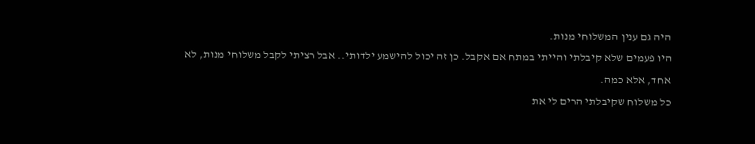היה גם ענין המשלוחי מנות.
היו פעמים שלא קיבלתי והייתי במתח אם אקבל. כן זה יכול להישמע ילדותי.. אבל רציתי לקבל משלוחי מנות, לא אחד, אלא כמה.
כל משלוח שקיבלתי הרים לי את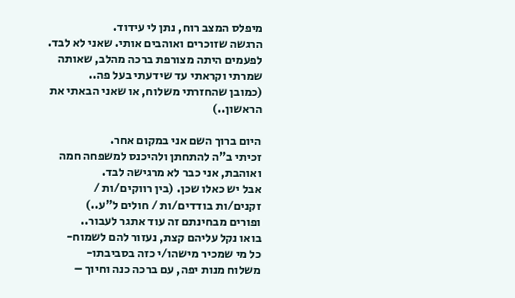מיפלס המצב רוח, נתן לי עידוד.
הרגשה שזוכרים ואוהבים אותי. שאני לא לבד.
לפעמים היתה מצורפת ברכה מהלב, שאותה שמרתי וקראתי עד שידעתי בעל פה..
(כמובן שהחזרתי משלוח, או שאני הבאתי את הראשון..)

היום ברוך השם אני במקום אחר.
זכיתי ב"ה להתחתן ולהיכנס למשפחה חמה ואוהבת, אני כבר לא מרגישה לבד.
אבל יש כאלו שכן. (בין רווקים/ות / זקנים/ות בודדים/ות / חולים ל"ע..)
ופורים מבחינתם זה עוד אתגר לעבור..
בואו נקל עליהם קצת, נעזור להם לשמוח-
כל מי שמכיר מישהו/י כזה בסביבתו-
משלוח מנות יפה, עם ברכה כנה וחיוך –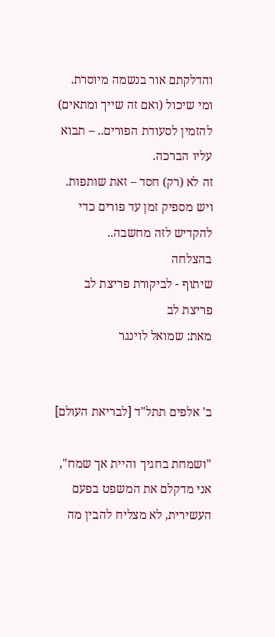והדלקתם אור בנשמה מיוסרת.
ומי שיכול (ואם זה שייך ומתאים) להזמין לסעודת הפורים.. – תבוא עליו הברכה.
זה לא (רק) חסד – זאת שותפות.
ויש מספיק זמן עד פורים כדי להקדיש לזה מחשבה..
בהצלחה
שיתוף - לביקורת פריצת לב
פריצת לב
מאת: שמואל לוינגר


ב' אלפים תתל"ד [לבריאת העולם]

"ושמחת בחגיך והיית אך שמח", אני מדקלם את המשפט בפעם העשירית, לא מצליח להבין מה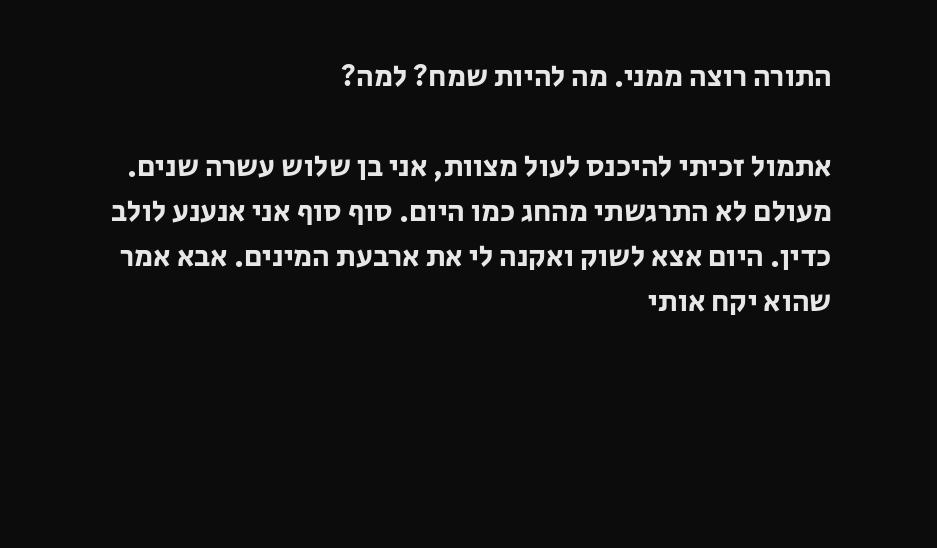התורה רוצה ממני. מה להיות שמח? למה?

אתמול זכיתי להיכנס לעול מצוות, אני בן שלוש עשרה שנים. מעולם לא התרגשתי מהחג כמו היום. סוף סוף אני אנענע לולב כדין. היום אצא לשוק ואקנה לי את ארבעת המינים. אבא אמר שהוא יקח אותי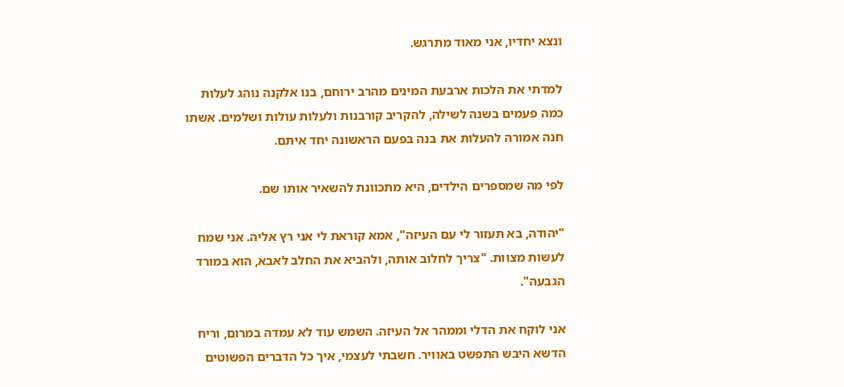ונצא יחדיו, אני מאוד מתרגש.

למדתי את הלכות ארבעת המינים מהרב ירוחם, בנו אלקנה נוהג לעלות כמה פעמים בשנה לשילה, להקריב קורבנות ולעלות עולות ושלמים. אשתו חנה אמורה להעלות את בנה בפעם הראשונה יחד איתם.

לפי מה שמספרים הילדים, היא מתכוונת להשאיר אותו שם.

"יהודה, בא תעזור לי עם העיזה", אמא קוראת לי אני רץ אליה. אני שמח לעשות מצוות. "צריך לחלוב אותה, ולהביא את החלב לאבא, הוא במורד הגבעה".

אני לוקח את הדלי וממהר אל העיזה. השמש עוד לא עמדה במרום, וריח הדשא היבש התפשט באוויר. חשבתי לעצמי, איך כל הדברים הפשוטים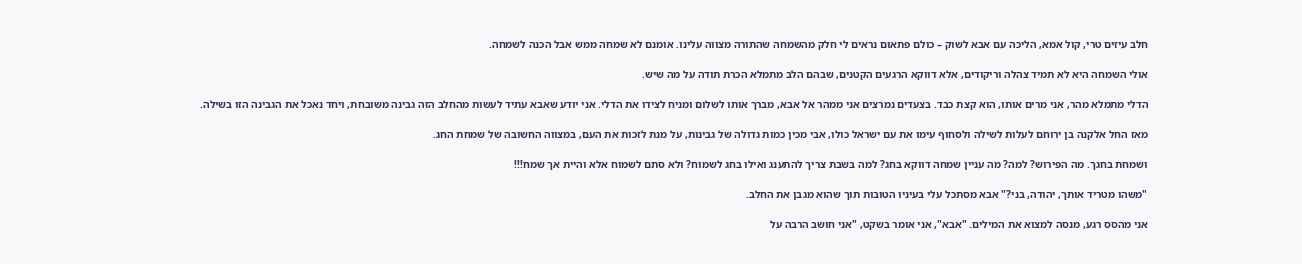חלב עיזים טרי, קול אמא, הליכה עם אבא לשוק – כולם פתאום נראים לי חלק מהשמחה שהתורה מצווה עלינו. אומנם לא שמחה ממש אבל הכנה לשמחה.

אולי השמחה היא לא תמיד צהלה וריקודים, אלא דווקא הרגעים הקטנים, שבהם הלב מתמלא הכרת תודה על מה שיש.

הדלי מתמלא מהר, אני מרים אותו, הוא קצת כבד. בצעדים נמרצים אני ממהר אל אבא, מברך אותו לשלום ומניח לצידו את הדלי. אני יודע שאבא עתיד לעשות מהחלב הזה גבינה משובחת, ויחד נאכל את הגבינה הזו בשילה.

מאז החל אלקנה בן ירוחם לעלות לשילה ולסחוף עימו את עם ישראל כולו, אבי מכין כמות גדולה של גבינות, על מנת לזכות את העם, במצווה החשובה של שמחת החג.

ושמחת בחגך. מה הפירוש? למה? מה עניין שמחה דווקא בחג? למה בשבת צריך להתענג ואילו בחג לשמוח? ולא סתם לשמוח אלא והיית אך שמח!!!

"משהו מטריד אותך, יהודה, בני?" אבא מסתכל עלי בעיניו הטובות תוך שהוא מגבן את החלב.

אני מהסס רגע, מנסה למצוא את המילים. "אבא", אני אומר בשקט, "אני חושב הרבה על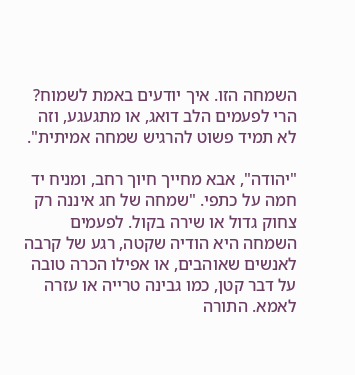השמחה הזו. איך יודעים באמת לשמוח? הרי לפעמים הלב דואג, או מתגעגע, וזה לא תמיד פשוט להרגיש שמחה אמיתית".

"יהודה", אבא מחייך חיוך רחב, ומניח יד חמה על כתפי. "שמחה של חג איננה רק צחוק גדול או שירה בקול. לפעמים השמחה היא הודיה שקטה, רגע של קרבה לאנשים שאוהבים, או אפילו הכרה טובה על דבר קטן, כמו גבינה טרייה או עזרה לאמא. התורה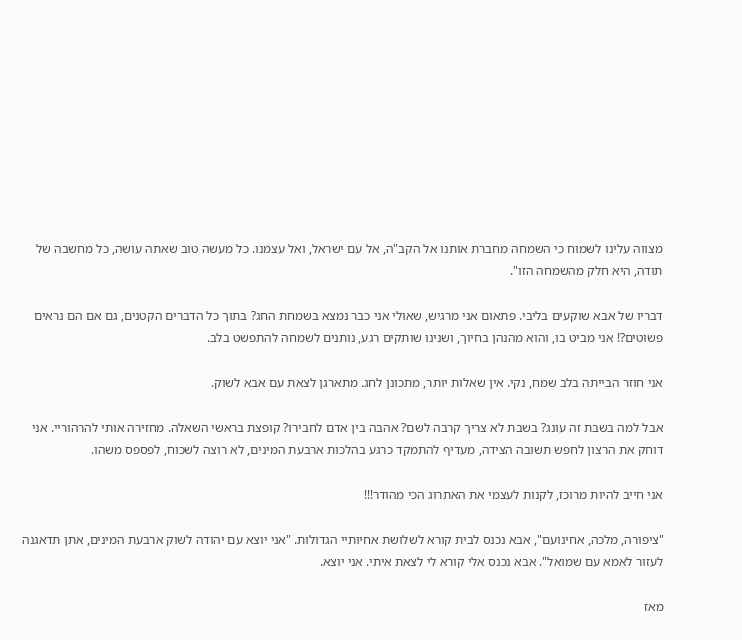מצווה עלינו לשמוח כי השמחה מחברת אותנו אל הקב"ה, אל עם ישראל, ואל עצמנו. כל מעשה טוב שאתה עושה, כל מחשבה של תודה, היא חלק מהשמחה הזו".

דבריו של אבא שוקעים בליבי. פתאום אני מרגיש, שאולי אני כבר נמצא בשמחת החג? בתוך כל הדברים הקטנים, גם אם הם נראים פשוטים?! אני מביט בו, והוא מהנהן בחיוך, ושנינו שותקים רגע, נותנים לשמחה להתפשט בלב.

אני חוזר הבייתה בלב שמח, נקי. אין שאלות יותר, מתכונן לחג. מתארגן לצאת עם אבא לשוק.

אבל למה בשבת זה עונג? בשבת לא צריך קרבה לשם? אהבה בין אדם לחבירו? קופצת בראשי השאלה. מחזירה אותי להרהוריי. אני דוחק את הרצון לחפש תשובה הצידה, מעדיף להתמקד כרגע בהלכות ארבעת המינים, לא רוצה לשכוח, לפספס משהו.

אני חייב להיות מרוכז, לקנות לעצמי את האתרוג הכי מהודר!!!

"ציפורה, מלכה, אחינועם", אבא נכנס לבית קורא לשלושת אחיותיי הגדולות. "אני יוצא עם יהודה לשוק ארבעת המינים, אתן תדאגנה לעזור לאמא עם שמואל". אבא נכנס אלי קורא לי לצאת איתי. אני יוצא.

מאז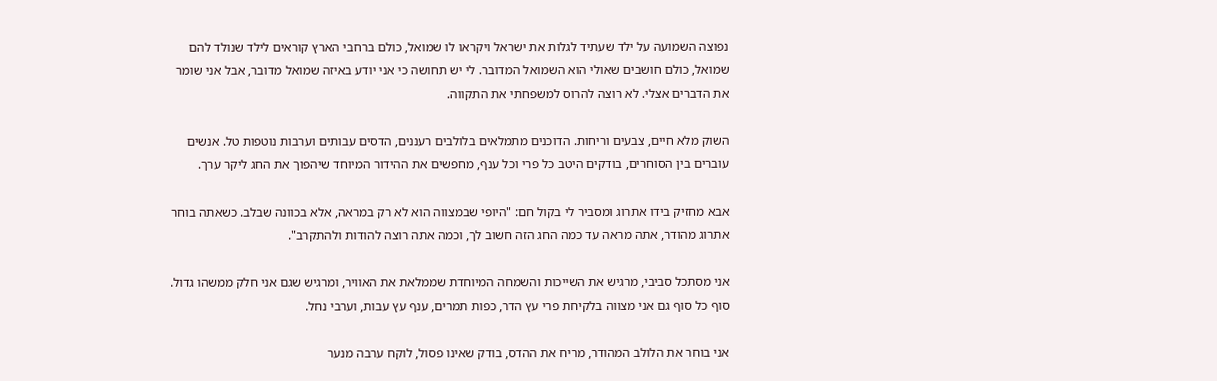נפוצה השמועה על ילד שעתיד לגלות את ישראל ויקראו לו שמואל, כולם ברחבי הארץ קוראים לילד שנולד להם שמואל, כולם חושבים שאולי הוא השמואל המדובר. לי יש תחושה כי אני יודע באיזה שמואל מדובר, אבל אני שומר את הדברים אצלי. לא רוצה להרוס למשפחתי את התקווה.

השוק מלא חיים, צבעים וריחות. הדוכנים מתמלאים בלולבים רעננים, הדסים עבותים וערבות נוטפות טל. אנשים עוברים בין הסוחרים, בודקים היטב כל פרי וכל ענף, מחפשים את ההידור המיוחד שיהפוך את החג ליקר ערך.

אבא מחזיק בידו אתרוג ומסביר לי בקול חם: "היופי שבמצווה הוא לא רק במראה, אלא בכוונה שבלב. כשאתה בוחר אתרוג מהודר, אתה מראה עד כמה החג הזה חשוב לך, וכמה אתה רוצה להודות ולהתקרב".

אני מסתכל סביבי, מרגיש את השייכות והשמחה המיוחדת שממלאת את האוויר, ומרגיש שגם אני חלק ממשהו גדול. סוף כל סוף גם אני מצווה בלקיחת פרי עץ הדר, כפות תמרים, ענף עץ עבות, וערבי נחל.

אני בוחר את הלולב המהודר, מריח את ההדס, בודק שאינו פסול, לוקח ערבה מנער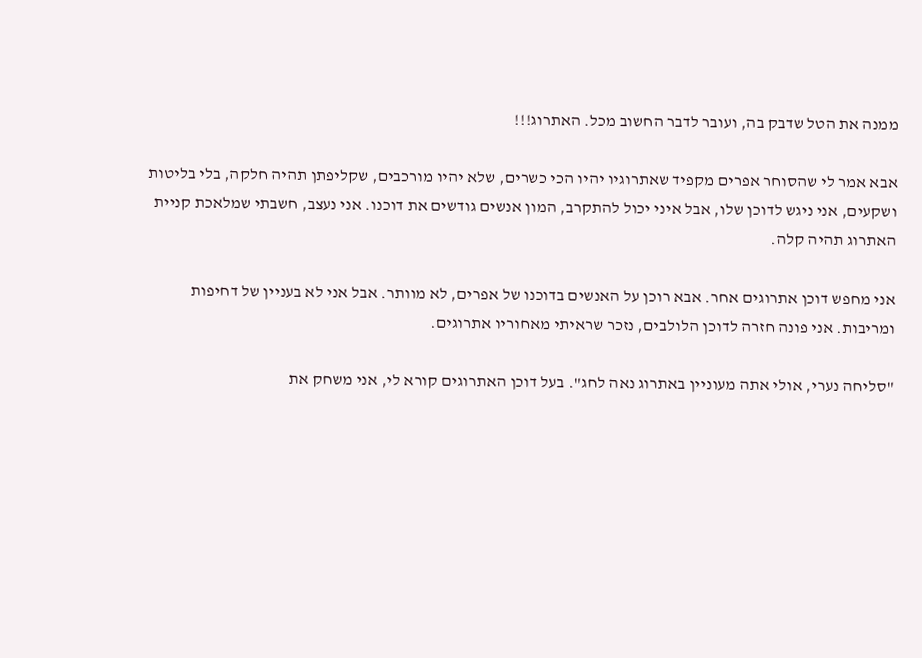ממנה את הטל שדבק בה, ועובר לדבר החשוב מכל. האתרוג!!!

אבא אמר לי שהסוחר אפרים מקפיד שאתרוגיו יהיו הכי כשרים, שלא יהיו מורכבים, שקליפתן תהיה חלקה, בלי בליטות ושקעים, אני ניגש לדוכן שלו, אבל איני יכול להתקרב, המון אנשים גודשים את דוכנו. אני נעצב, חשבתי שמלאכת קניית האתרוג תהיה קלה.

אני מחפש דוכן אתרוגים אחר. אבא רוכן על האנשים בדוכנו של אפרים, לא מוותר. אבל אני לא בעניין של דחיפות ומריבות. אני פונה חזרה לדוכן הלולבים, נזכר שראיתי מאחוריו אתרוגים.

"סליחה נערי, אולי אתה מעוניין באתרוג נאה לחג". בעל דוכן האתרוגים קורא לי, אני משחק את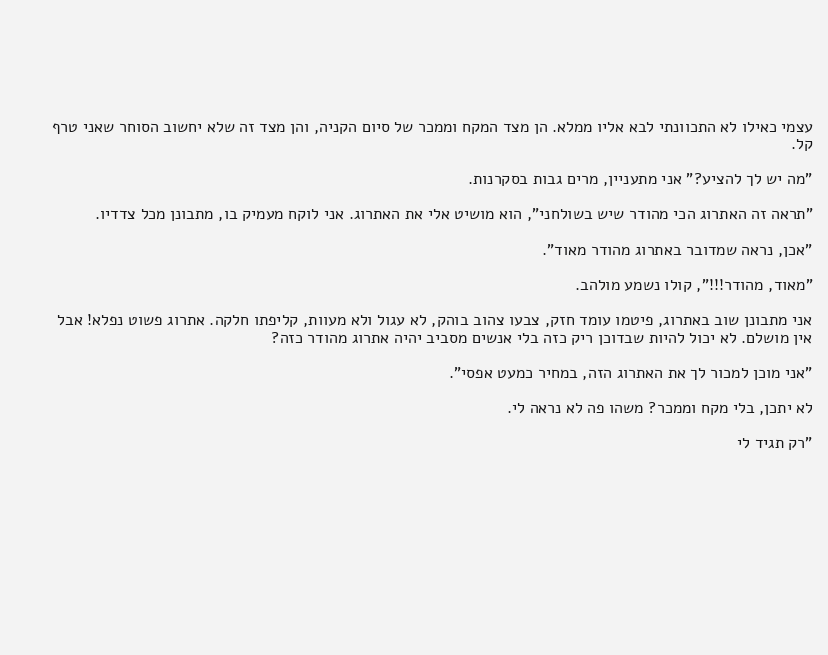עצמי כאילו לא התכוונתי לבא אליו ממלא. הן מצד המקח וממכר של סיום הקניה, והן מצד זה שלא יחשוב הסוחר שאני טרף קל.

"מה יש לך להציע?" אני מתעניין, מרים גבות בסקרנות.

"תראה זה האתרוג הכי מהודר שיש בשולחני", הוא מושיט אלי את האתרוג. אני לוקח מעמיק בו, מתבונן מכל צדדיו.

"אכן, נראה שמדובר באתרוג מהודר מאוד".

"מאוד, מהודר!!!", קולו נשמע מולהב.

אני מתבונן שוב באתרוג, פיטמו עומד חזק, צבעו צהוב בוהק, לא עגול ולא מעוות, קליפתו חלקה. אתרוג פשוט נפלא! אבל אין מושלם. לא יכול להיות שבדוכן ריק כזה בלי אנשים מסביב יהיה אתרוג מהודר כזה?

"אני מוכן למכור לך את האתרוג הזה, במחיר כמעט אפסי".

לא יתכן, בלי מקח וממכר? משהו פה לא נראה לי.

"רק תגיד לי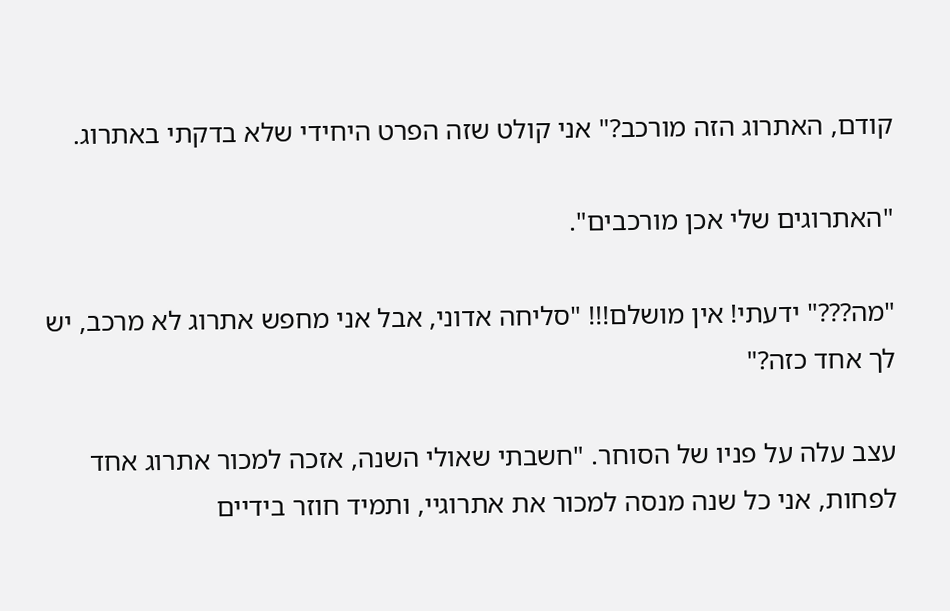קודם, האתרוג הזה מורכב?" אני קולט שזה הפרט היחידי שלא בדקתי באתרוג.

"האתרוגים שלי אכן מורכבים".

"מה???" ידעתי! אין מושלם!!! "סליחה אדוני, אבל אני מחפש אתרוג לא מרכב, יש לך אחד כזה?"

עצב עלה על פניו של הסוחר. "חשבתי שאולי השנה, אזכה למכור אתרוג אחד לפחות, אני כל שנה מנסה למכור את אתרוגיי, ותמיד חוזר בידיים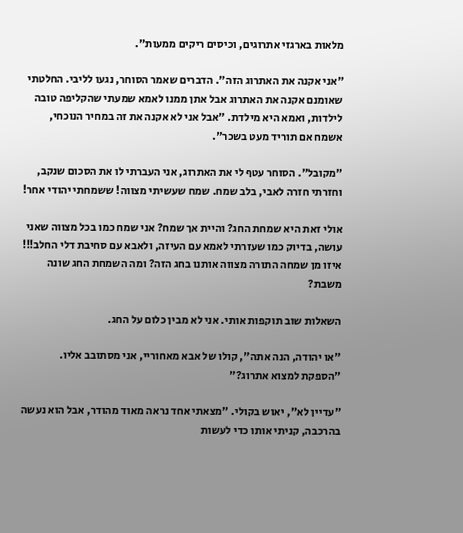מלאות בארגזי אתרוגים, וכיסים ריקים ממעות".

"אני אקנה את האתרוג הזה". הדברים שאמר הסוחר, נגעו לליבי. החלטתי שאומנם אקנה את האתרוג אבל אתן ממנו לאמא שמעתי שהקליפה טובה לילדות, ואמא היא מילדת. "אבל אני לא אקנה את זה במחיר הנוכחי, אשמח אם תוריד מעט בשכר".

"מקובל". הסוחר עטף לי את האתרוג, אני העברתי לו את הסכום שנקב, וחזרתי חזרה לאבי, בלב שמח. שמח שעשיתי מצווה! ששמחתי יהודי אחר!

אולי זאת היא שמחת החג? והיית אך שמח? אני שמח כמו בכל מצווה שאני עושה, בדיוק כמו שעזרתי לאמא עם העיזה, ולאבא עם סחיבת דלי החלב!!! איזו מן שמחה התורה מצווה אותנו בחג הזה? ומה השמחת החג שונה משבת?

השאלות שוב תוקפות אותי. אני לא מבין כלום על החג.

"או יהודה, הנה אתה", קולו של אבא מאחוריי, אני מסתובב אליו. "הספקת למצוא אתרוג?"

"עדיין לא", יאוש בקולי. "מצאתי אחד נראה מאוד מהודר, אבל הוא נעשה בהרכבה, קניתי אותו כדי לעשות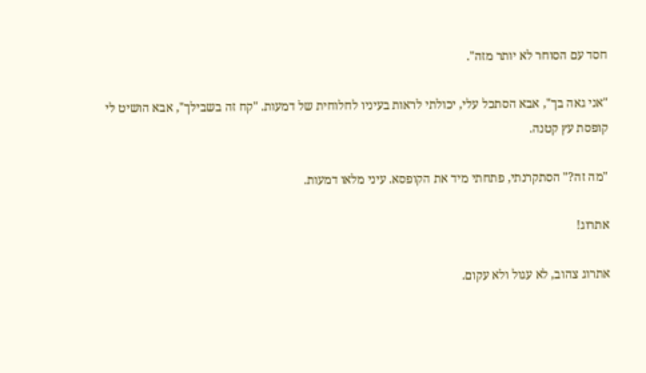חסד עם הסוחר לא יותר מזה".

"אני גאה בך", אבא הסתכל עלי, יכולתי לראות בעיניו לחלוחית של דמעות. "קח זה בשבילך", אבא הושיט לי קופסת עץ קטנה.

"מה זה?" הסתקרנתי, פתחתי מיד את הקופסא. עיני מלאו דמעות.

אתרוג!

אתרוג צהוב, לא עגול ולא עקום.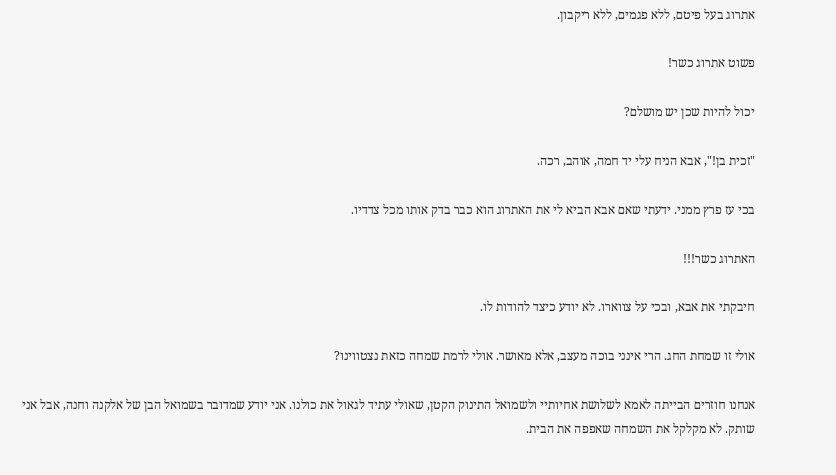אתרוג בעל פיטם, ללא פגמים, ללא ריקבון.

פשוט אתרוג כשר!

יכול להיות שכן יש מושלם?

"זכית בן!", אבא הניח עלי יד חמה, אוהב, רכה.

בכי עז פרץ ממני. ידעתי שאם אבא הביא לי את האתרוג הוא כבר בדק אותו מכל צדדיו.

האתרוג כשר!!!

חיבקתי את אבא, ובכי על צווארו. לא יודע כיצד להודות לו.

אולי זו שמחת החג. הרי אינני בוכה מעצב, אלא מאושר. אולי לרמת שמחה כזאת נצטווינו?

אנחנו חוזרים הבייתה לאמא לשלושת אחיותיי ולשמואל התינוק הקטן, שאולי עתיד לגאול את כולנו. אני יודע שמדובר בשמואל הבן של אלקנה וחנה, אבל אני שותק. לא מקלקל את השמחה שאפפה את הבית.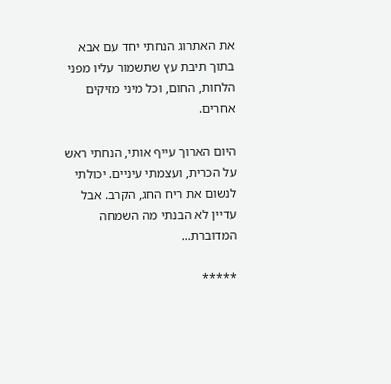את האתרוג הנחתי יחד עם אבא בתוך תיבת עץ שתשמור עליו מפני הלחות, החום, וכל מיני מזיקים אחרים.

היום הארוך עייף אותי, הנחתי ראש על הכרית, ועצמתי עיניים. יכולתי לנשום את ריח החג, הקרב. אבל עדיין לא הבנתי מה השמחה המדוברת...

*****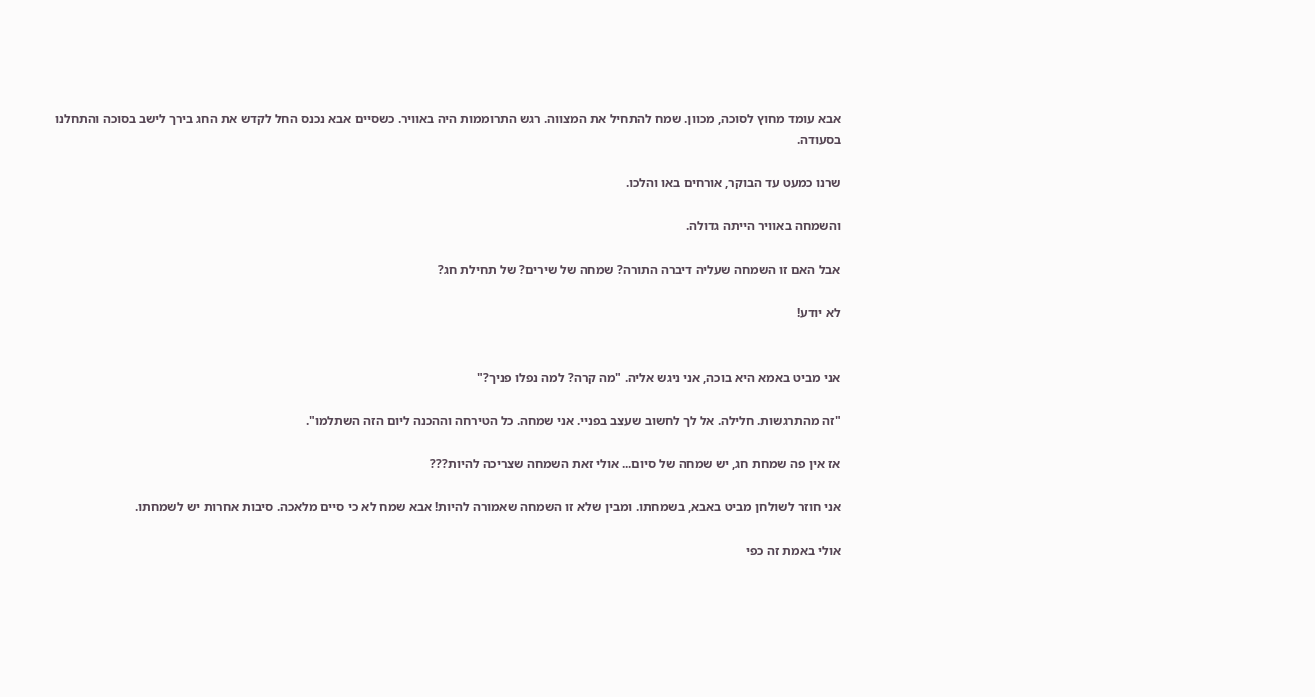אבא עומד מחוץ לסוכה, מכוון. שמח להתחיל את המצווה. רגש התרוממות היה באוויר. כשסיים אבא נכנס החל לקדש את החג בירך לישב בסוכה והתחלנו בסעודה.

שרנו כמעט עד הבוקר, אורחים באו והלכו.

והשמחה באוויר הייתה גדולה.

אבל האם זו השמחה שעליה דיברה התורה? שמחה של שירים? של תחילת חג?

לא יודע!


אני מביט באמא היא בוכה, אני ניגש אליה. "מה קרה? למה נפלו פניך?"

"זה מהתרגשות. חלילה. אל לך לחשוב שעצב בפניי. אני שמחה. כל הטירחה וההכנה ליום הזה השתלמו".

אז אין פה שמחת חג, יש שמחה של סיום... אולי זאת השמחה שצריכה להיות???

אני חוזר לשולחן מביט באבא, בשמחתו. ומבין שלא זו השמחה שאמורה להיות! אבא שמח לא כי סיים מלאכה. סיבות אחרות יש לשמחתו.

אולי באמת זה כפי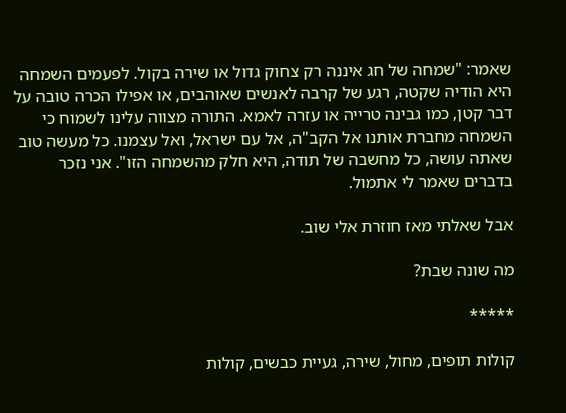שאמר: "שמחה של חג איננה רק צחוק גדול או שירה בקול. לפעמים השמחה היא הודיה שקטה, רגע של קרבה לאנשים שאוהבים, או אפילו הכרה טובה על דבר קטן, כמו גבינה טרייה או עזרה לאמא. התורה מצווה עלינו לשמוח כי השמחה מחברת אותנו אל הקב"ה, אל עם ישראל, ואל עצמנו. כל מעשה טוב שאתה עושה, כל מחשבה של תודה, היא חלק מהשמחה הזו". אני נזכר בדברים שאמר לי אתמול.

אבל שאלתי מאז חוזרת אלי שוב.

מה שונה שבת?

*****

קולות תופים, מחול, שירה, געיית כבשים, קולות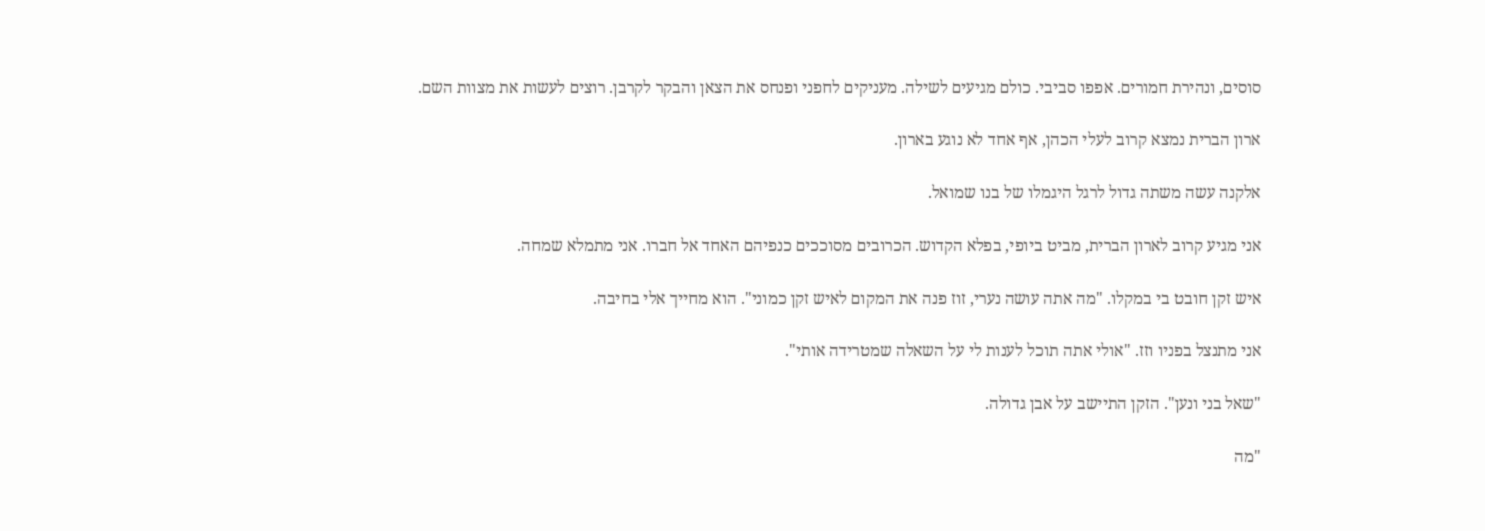סוסים, ונהירת חמורים. אפפו סביבי. כולם מגיעים לשילה. מעניקים לחפני ופנחס את הצאן והבקר לקרבן. רוצים לעשות את מצוות השם.

ארון הברית נמצא קרוב לעלי הכהן, אף אחד לא נוגע בארון.

אלקנה עשה משתה גדול לרגל היגמלו של בנו שמואל.

אני מגיע קרוב לארון הברית, מביט ביופי, בפלא הקדוש. הכרובים מסוככים כנפיהם האחד אל חברו. אני מתמלא שמחה.

איש זקן חובט בי במקלו. "מה אתה עושה נערי, זוז פנה את המקום לאיש זקן כמוני". הוא מחייך אלי בחיבה.

אני מתנצל בפניו וזז. "אולי אתה תוכל לענות לי על השאלה שמטרידה אותי".

"שאל בני ונען". הזקן התיישב על אבן גדולה.

"מה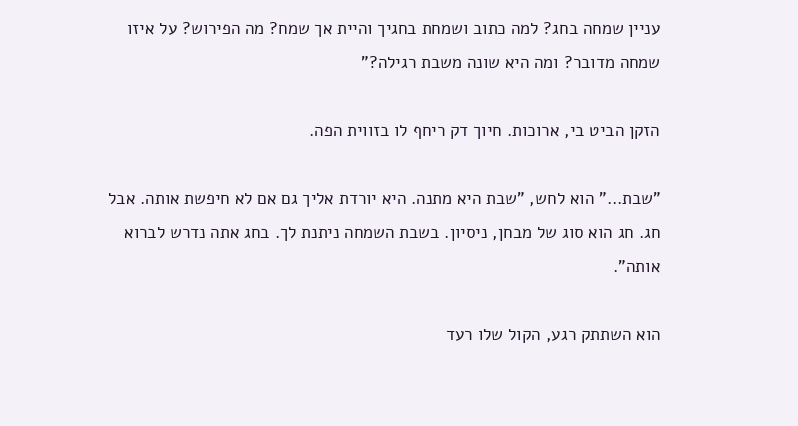עניין שמחה בחג? למה כתוב ושמחת בחגיך והיית אך שמח? מה הפירוש? על איזו שמחה מדובר? ומה היא שונה משבת רגילה?"

הזקן הביט בי, ארוכות. חיוך דק ריחף לו בזווית הפה.

"שבת…" הוא לחש, "שבת היא מתנה. היא יורדת אליך גם אם לא חיפשת אותה. אבל חג. חג הוא סוג של מבחן, ניסיון. בשבת השמחה ניתנת לך. בחג אתה נדרש לברוא אותה".

הוא השתתק רגע, הקול שלו רעד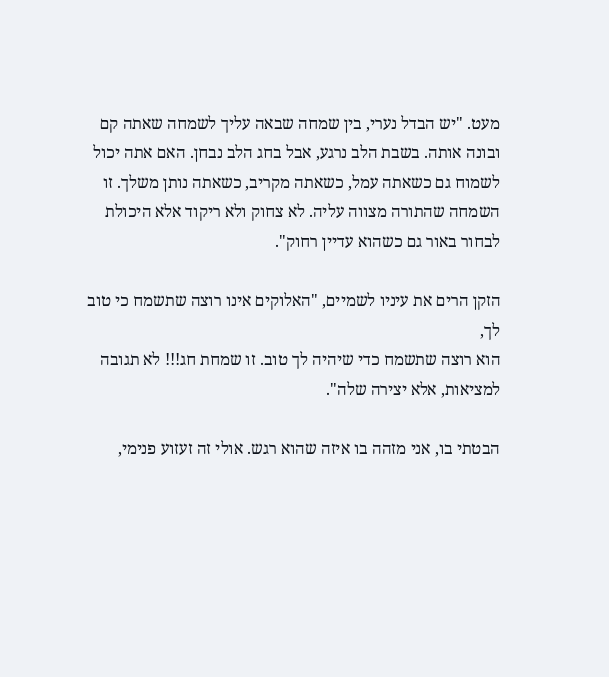מעט. "יש הבדל נערי, בין שמחה שבאה עליך לשמחה שאתה קם ובונה אותה. בשבת הלב נרגע, אבל בחג הלב נבחן. האם אתה יכול לשמוח גם כשאתה עמל, כשאתה מקריב, כשאתה נותן משלך. זו השמחה שהתורה מצווה עליה. לא צחוק ולא ריקוד אלא היכולת לבחור באור גם כשהוא עדיין רחוק".

הזקן הרים את עיניו לשמיים, "האלוקים אינו רוצה שתשמח כי טוב לך,
הוא רוצה שתשמח כדי שיהיה לך טוב. זו שמחת חג!!! לא תגובה למציאות, אלא יצירה שלה".

הבטתי בו, אני מזהה בו איזה שהוא רגש. אולי זה זעזוע פנימי,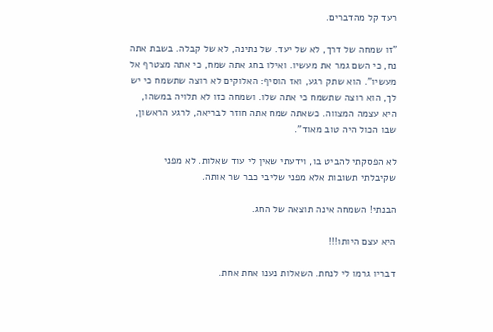רעד קל מהדברים.

"זו שמחה של דרך, לא של יעד. של נתינה, לא של קבלה. בשבת אתה נח, כי השם גמר את מעשיו. ואילו בחג אתה שמח, כי אתה מצטרף אל מעשיו". הוא שתק רגע, ואז הוסיף: האלוקים לא רוצה שתשמח כי יש לך, הוא רוצה שתשמח כי אתה שלו. ושמחה כזו לא תלויה במשהו, היא עצמה המצווה. כשאתה שמח אתה חוזר לבריאה, לרגע הראשון, שבו הכול היה טוב מאוד".

לא הפסקתי להביט בו, וידעתי שאין לי עוד שאלות. לא מפני שקיבלתי תשובות אלא מפני שליבי כבר שר אותה.

הבנתי! השמחה אינה תוצאה של החג.

היא עצם היותו!!!

דבריו גרמו לי לנחת. השאלות נענו אחת אחת.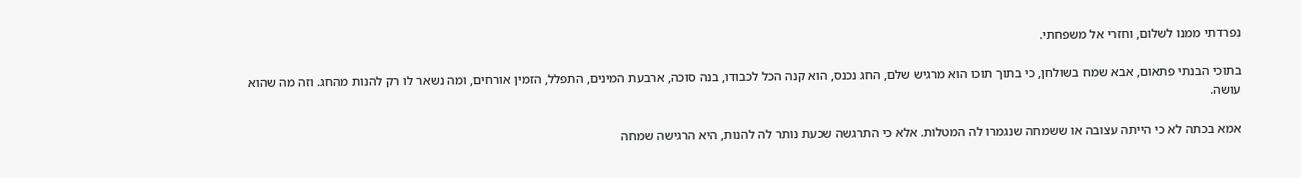נפרדתי ממנו לשלום, וחזרי אל משפחתי.

בתוכי הבנתי פתאום, אבא שמח בשולחן, כי בתוך תוכו הוא מרגיש שלם, החג נכנס, הוא קנה הכל לכבודו, בנה סוכה, ארבעת המינים, התפלל, הזמין אורחים, ומה נשאר לו רק להנות מהחג. וזה מה שהוא עושה.

אמא בכתה לא כי הייתה עצובה או ששמחה שנגמרו לה המטלות. אלא כי התרגשה שכעת נותר לה להנות, היא הרגישה שמחה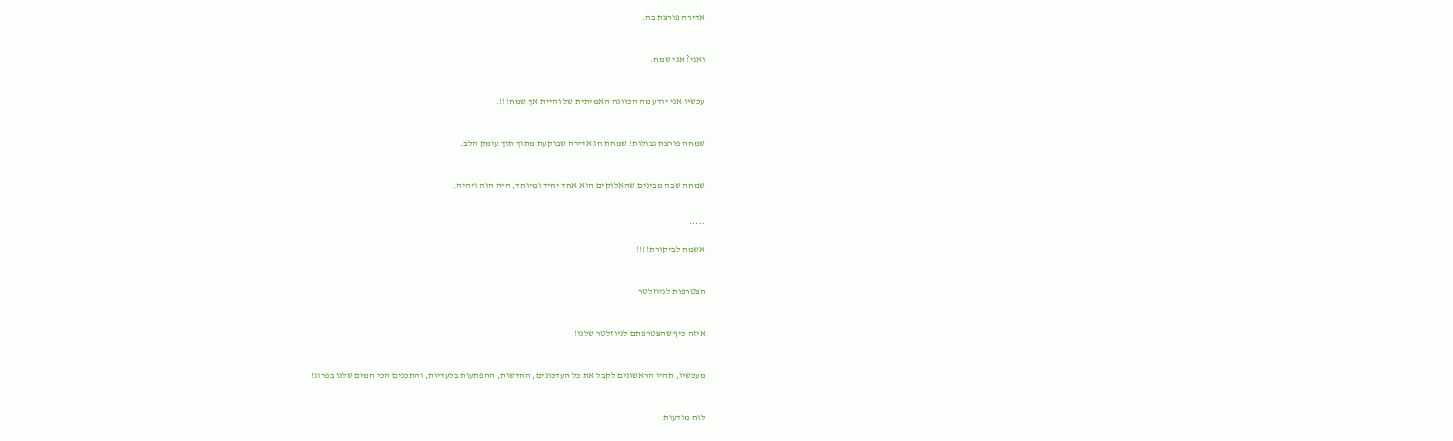אדירה פורצת בה.

ואני? אני שמח.

עכשיו אני יודע מה הכוונה האמיתית של והיית אך שמח!!!.

שמחה פורצת גבולות! שמחת חג אדירה שבוקעת מתוך תוך עומק הלב.

שמחה שבה מבינים שהאלוקים הוא אחד יחיד ומיוחד, היה הוה ויהיה.

*****
אשמח לביקורת!!!!

הצטרפות לניוזלטר

איזה כיף שהצטרפתם לניוזלטר שלנו!

מעכשיו, תהיו הראשונים לקבל את כל העדכונים, החדשות, ההפתעות בלעדיות, והתכנים הכי חמים שלנו בפרוג!

לוח מודעות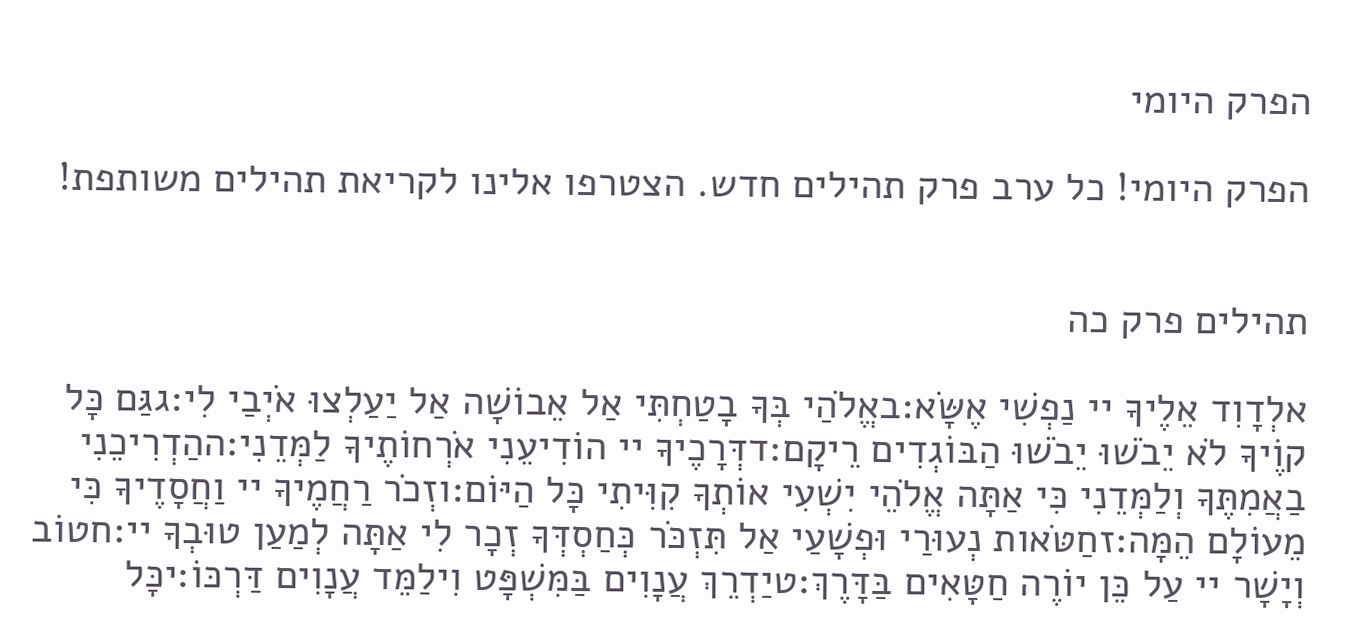הפרק היומי

הפרק היומי! כל ערב פרק תהילים חדש. הצטרפו אלינו לקריאת תהילים משותפת!


תהילים פרק כה

אלְדָוִד אֵלֶיךָ יי נַפְשִׁי אֶשָּׂא:באֱלֹהַי בְּךָ בָטַחְתִּי אַל אֵבוֹשָׁה אַל יַעַלְצוּ אֹיְבַי לִי:גגַּם כָּל קוֶֹיךָ לֹא יֵבֹשׁוּ יֵבֹשׁוּ הַבּוֹגְדִים רֵיקָם:דדְּרָכֶיךָ יי הוֹדִיעֵנִי אֹרְחוֹתֶיךָ לַמְּדֵנִי:ההַדְרִיכֵנִי בַאֲמִתֶּךָ וְלַמְּדֵנִי כִּי אַתָּה אֱלֹהֵי יִשְׁעִי אוֹתְךָ קִוִּיתִי כָּל הַיּוֹם:וזְכֹר רַחֲמֶיךָ יי וַחֲסָדֶיךָ כִּי מֵעוֹלָם הֵמָּה:זחַטֹּאות נְעוּרַי וּפְשָׁעַי אַל תִּזְכֹּר כְּחַסְדְּךָ זְכָר לִי אַתָּה לְמַעַן טוּבְךָ יי:חטוֹב וְיָשָׁר יי עַל כֵּן יוֹרֶה חַטָּאִים בַּדָּרֶךְ:טיַדְרֵךְ עֲנָוִים בַּמִּשְׁפָּט וִילַמֵּד עֲנָוִים דַּרְכּוֹ:יכָּל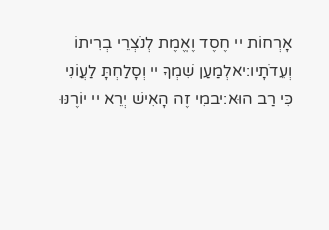אָרְחוֹת יי חֶסֶד וֶאֱמֶת לְנֹצְרֵי בְרִיתוֹ וְעֵדֹתָיו:יאלְמַעַן שִׁמְךָ יי וְסָלַחְתָּ לַעֲוֹנִי כִּי רַב הוּא:יבמִי זֶה הָאִישׁ יְרֵא יי יוֹרֶנּוּ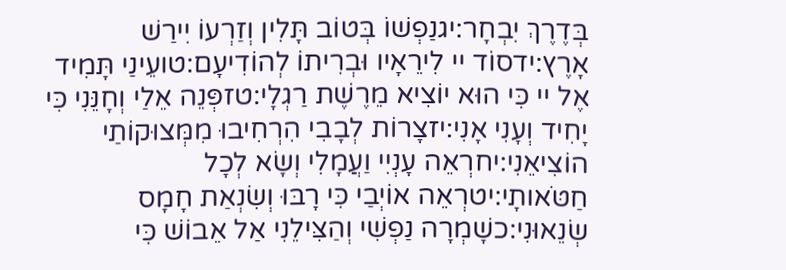בְּדֶרֶךְ יִבְחָר:יגנַפְשׁוֹ בְּטוֹב תָּלִין וְזַרְעוֹ יִירַשׁ אָרֶץ:ידסוֹד יי לִירֵאָיו וּבְרִיתוֹ לְהוֹדִיעָם:טועֵינַי תָּמִיד אֶל יי כִּי הוּא יוֹצִיא מֵרֶשֶׁת רַגְלָי:טזפְּנֵה אֵלַי וְחָנֵּנִי כִּי יָחִיד וְעָנִי אָנִי:יזצָרוֹת לְבָבִי הִרְחִיבוּ מִמְּצוּקוֹתַי הוֹצִיאֵנִי:יחרְאֵה עָנְיִי וַעֲמָלִי וְשָׂא לְכָל חַטֹּאותָי:יטרְאֵה אוֹיְבַי כִּי רָבּוּ וְשִׂנְאַת חָמָס שְׂנֵאוּנִי:כשָׁמְרָה נַפְשִׁי וְהַצִּילֵנִי אַל אֵבוֹשׁ כִּי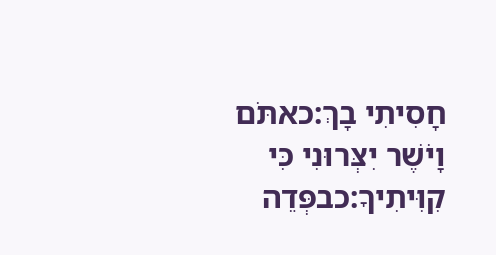חָסִיתִי בָךְ:כאתֹּם וָיֹשֶׁר יִצְּרוּנִי כִּי קִוִּיתִיךָ:כבפְּדֵה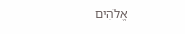אֱלֹהִים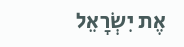אֶת יִשְׂרָאֵל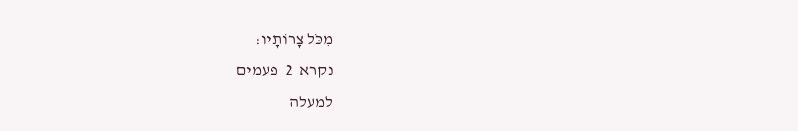מִכֹּל צָרוֹתָיו:
נקרא  2  פעמים
למעלה